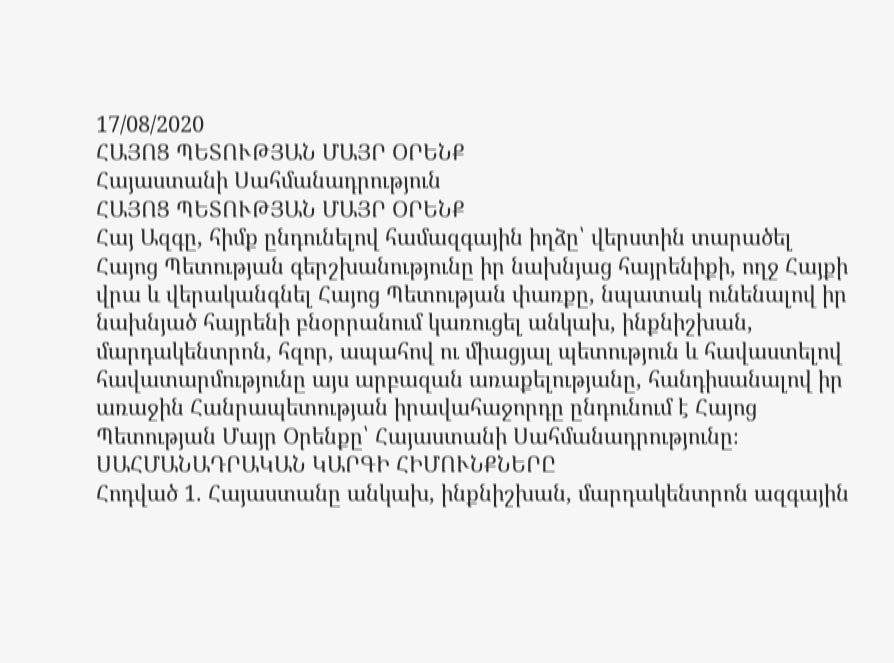17/08/2020
ՀԱՅՈՑ ՊԵՏՈՒԹՅԱՆ ՄԱՅՐ ՕՐԵՆՔ
Հայաստանի Սահմանադրություն
ՀԱՅՈՑ ՊԵՏՈՒԹՅԱՆ ՄԱՅՐ ՕՐԵՆՔ
Հայ Ազգը, հիմք ընդունելով համազգային իղձը՝ վերստին տարածել Հայոց Պետության գերշխանությունը իր նախնյաց հայրենիքի, ողջ Հայքի վրա և վերականգնել Հայոց Պետության փառքը, նպատակ ունենալով իր նախնյած հայրենի բնօրրանում կառուցել անկախ, ինքնիշխան, մարդակենտրոն, հզոր, ապահով ու միացյալ պետություն և հավաստելով հավատարմությունը այս արբազան առաքելությանը, հանդիսանալով իր առաջին Հանրապետության իրավահաջորդը ընդունում է Հայոց Պետության Մայր Օրենքը՝ Հայաստանի Սահմանադրությունը։
ՍԱՀՄԱՆԱԴՐԱԿԱՆ ԿԱՐԳԻ ՀԻՄՈՒՆՔՆԵՐԸ
Հոդված 1. Հայաստանը անկախ, ինքնիշխան, մարդակենտրոն ազգային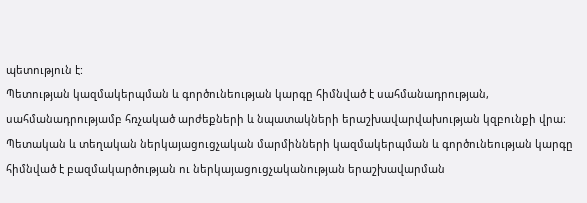պետություն է:
Պետության կազմակերպման և գործունեության կարգը հիմնված է սահմանադրության, սահմանադրությամբ հռչակած արժեքների և նպատակների երաշխավարվախության կզբունքի վրա։
Պետական և տեղական ներկայացուցչական մարմինների կազմակերպման և գործունեության կարգը հիմնված է բազմակարծության ու ներկայացուցչականության երաշխավարման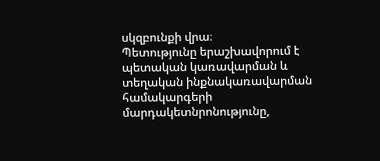սկզբունքի վրա։
Պետությունը երաշխավորում է պետական կառավարման և տեղական ինքնակառավարման համակարգերի մարդակետնրոնությունը,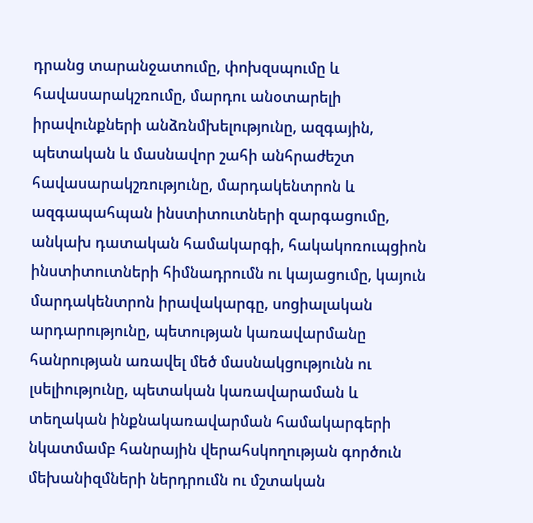դրանց տարանջատումը, փոխզսպումը և հավասարակշռումը, մարդու անօտարելի իրավունքների անձռնմխելությունը, ազգային, պետական և մասնավոր շահի անհրաժեշտ հավասարակշռությունը, մարդակենտրոն և ազգապահպան ինստիտուտների զարգացումը, անկախ դատական համակարգի, հակակոռուպցիոն ինստիտուտների հիմնադրումն ու կայացումը, կայուն մարդակենտրոն իրավակարգը, սոցիալական արդարությունը, պետության կառավարմանը հանրության առավել մեծ մասնակցությունն ու լսելիությունը, պետական կառավարաման և տեղական ինքնակառավարման համակարգերի նկատմամբ հանրային վերահսկողության գործուն մեխանիզմների ներդրումն ու մշտական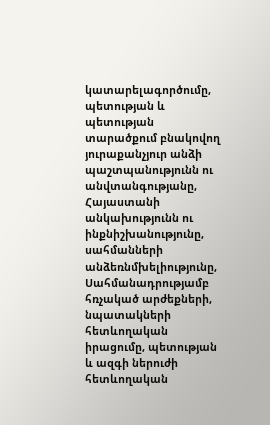կատարելագործումը, պետության և պետության տարածքում բնակովող յուրաքանչյուր անձի պաշտպանությունն ու անվտանգությանը, Հայաստանի անկախությունն ու ինքնիշխանությունը, սահմանների անձեռնմխելիությունը, Սահմանադրությամբ հռչակած արժեքների, նպատակների հետևողական իրացումը, պետության և ազգի ներուժի հետևողական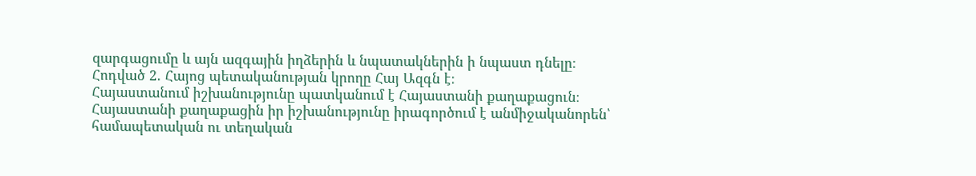զարգացումը և այն ազգային իղձերին և նպատակներին ի նպաստ դնելը։
Հոդված 2. Հայոց պետականության կրողը Հայ Ազգն է։
Հայաստանում իշխանությունը պատկանում է Հայաստանի քաղաքացուն։
Հայաստանի քաղաքացին իր իշխանությունը իրագործում է անմիջականորեն՝ համապետական ու տեղական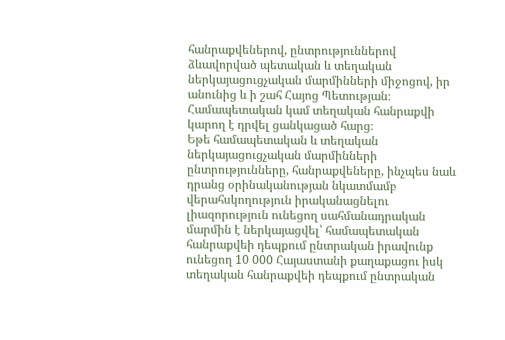հանրաքվեներով, ընտրություններով ձևավորված պետական և տեղական ներկայացուցչական մարմինների միջոցով, իր անունից և ի շահ Հայոց Պետության։
Համապետական կամ տեղական հանրաքվի կարող է դրվել ցանկացած հարց։
Եթե համապետական և տեղական ներկայացուցչական մարմինների ընտրությունները, հանրաքվեները, ինչպես նաև դրանց օրինականության նկատմամբ վերահսկողություն իրականացնելու լիազորություն ունեցող սահմանադրական մարմին է ներկայացվել՝ համապետական հանրաքվեի դեպքում ընտրական իրավունք ունեցող 10 000 Հայաստանի քաղաքացու իսկ տեղական հանրաքվեի դեպքում ընտրական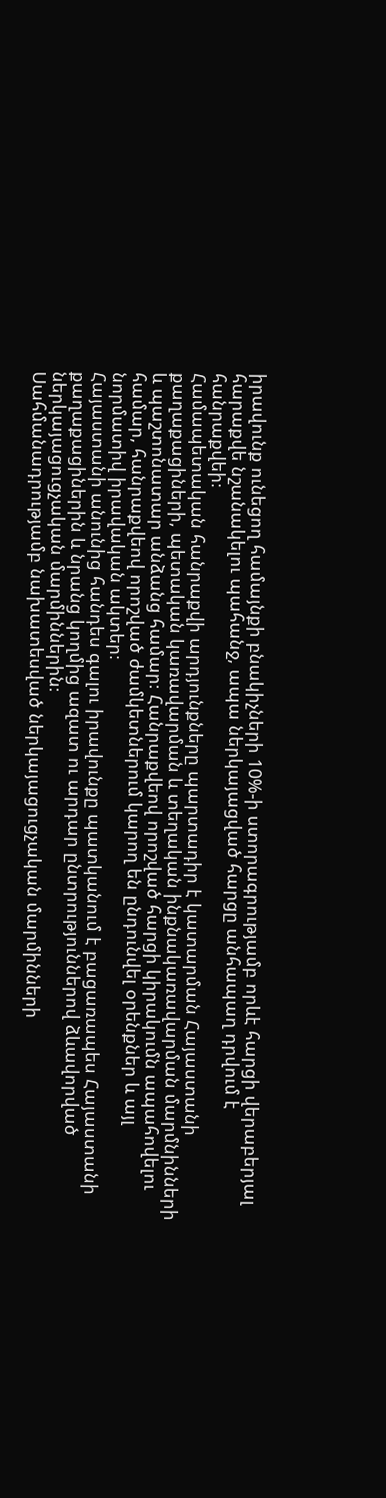իրավունք ունեցող համայնքի բնակիչների 10%-ի ստորագրությամբ որևէ հարցի վերաբերյալ հարաքվե նշանակելու պահանջ, ապա ներկայացված հարցը անհապաղ դրվում է հանրաքվեի։
Համապետական հանրաքվի արդյունքները պարտադիր է կատարման Հայաստանի քաղաքացիների, պետական կառավարման և տեղական ինքնակառավարման մարմնինների և պաշտոնատար անձանց համար։ Հանրաքվեով որոշված հարցի կիրակումն ապահովելու համար, հանրաքվեով որոշված ժամկետներում կարող են ընդունվել օրենքներ և այլ նորմատիվ իրավական ակտեր։
Հայաստանի անունից հանդես գալու իրավունքը պատկանում է բացառապես Հայաստանի քաղաքացիներին և նրանց կողմից ազատ ու արդար ընտրություններով ձևավորված ներկայացուցչական մարմիններին։
Սահմանադրությամբ նախատեսված ներկայացուցչական մարմինների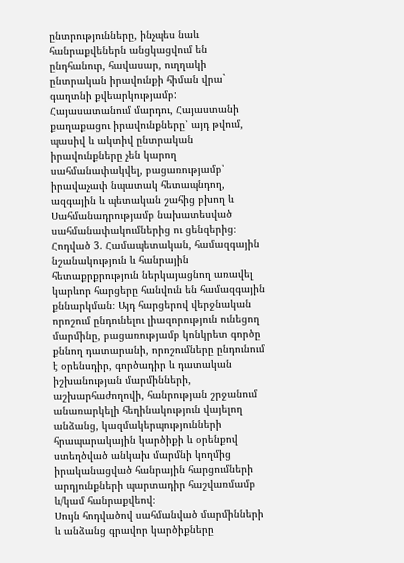ընտրությունները, ինչպես նաև հանրաքվեներն անցկացվում են ընդհանուր, հավասար, ուղղակի ընտրական իրավունքի հիման վրա` գաղտնի քվեարկությամբ:
Հայասատանում մարդու, Հայաստանի քաղաքացու իրավունքները՝ այդ թվում, պասիվ և ակտիվ ընտրական իրավունքները չեն կարող սահմանափակվել, բացառությամբ՝ իրավաչափ նպատակ հետապնդող, ազգային և պետական շահից բխող և Սահմանադրությամբ նախատեսված սահմանափակումներից ու ցենզերից։
Հոդված 3. Համապետական, համազգային նշանակություն և հանրային հետաքրքրություն ներկայացնող առավել կարևոր հարցերը հանվուն են համազգային քննարկման։ Այդ հարցերով վերջնական որոշում ընդունելու լիազորություն ունեցող մարմինը, բացառությամբ կոնկրետ գործը քննող դատարանի, որոշումները ընդունում է օրենսդիր, գործադիր և դատական իշխանության մարմինների, աշխարհաժողովի, հանրության շրջանում անառարկելի հեղինակություն վայելող անձանց, կազմակերպությունների հրապարակային կարծիքի և օրենքով ստեղծված անկախ մարմնի կողմից իրականացված հանրային հարցումների արդյունքների պարտադիր հաշվառմամբ և/կամ հանրաքվեով։
Սույն հոդվածով սահմանված մարմինների և անձանց գրավոր կարծիքները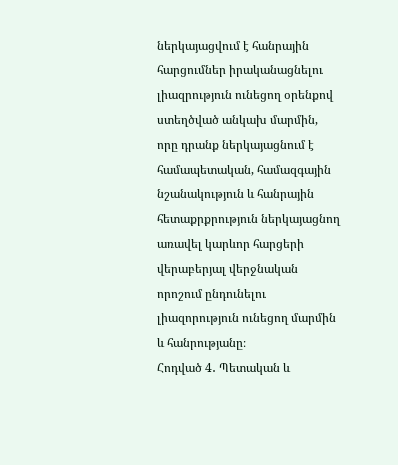ներկայացվում է հանրային հարցումներ իրականացնելու լիազրություն ունեցող օրենքով ստեղծված անկախ մարմին, որը դրանք ներկայացնում է համապետական, համազգային նշանակություն և հանրային հետաքրքրություն ներկայացնող առավել կարևոր հարցերի վերաբերյալ վերջնական որոշում ընդունելու լիազորություն ունեցող մարմին և հանրությանը։
Հոդված 4․ Պետական և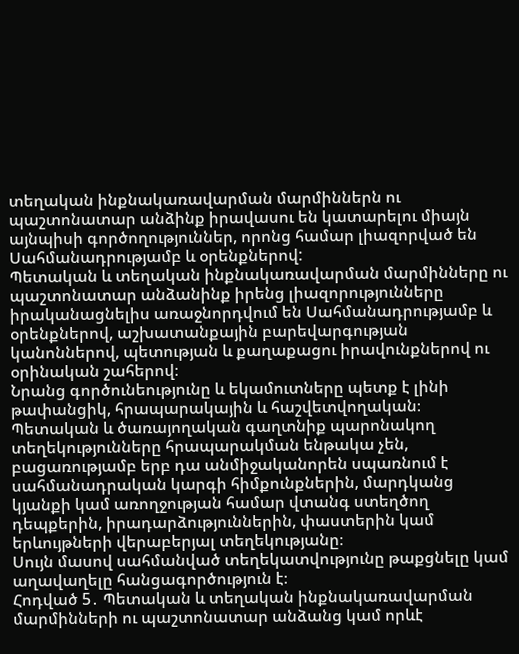տեղական ինքնակառավարման մարմիններն ու պաշտոնատար անձինք իրավասու են կատարելու միայն այնպիսի գործողություններ, որոնց համար լիազորված են Սահմանադրությամբ և օրենքներով:
Պետական և տեղական ինքնակառավարման մարմինները ու պաշտոնատար անձանինք իրենց լիազորությունները իրականացնելիս առաջնորդվում են Սահմանադրությամբ և օրենքներով, աշխատանքային բարեվարգության կանոններով, պետության և քաղաքացու իրավունքներով ու օրինական շահերով։
Նրանց գործունեությունը և եկամուտները պետք է լինի թափանցիկ, հրապարակային և հաշվետվողական։
Պետական և ծառայողական գաղտնիք պարոնակող տեղեկությունները հրապարակման ենթակա չեն, բացառությամբ երբ դա անմիջականորեն սպառնում է սահմանադրական կարգի հիմքունքներին, մարդկանց կյանքի կամ առողջության համար վտանգ ստեղծող դեպքերին, իրադարձություններին, փաստերին կամ երևույթների վերաբերյալ տեղեկությանը։
Սույն մասով սահմանված տեղեկատվությունը թաքցնելը կամ աղավաղելը հանցագործություն է։
Հոդված 5․ Պետական և տեղական ինքնակառավարման մարմինների ու պաշտոնատար անձանց կամ որևէ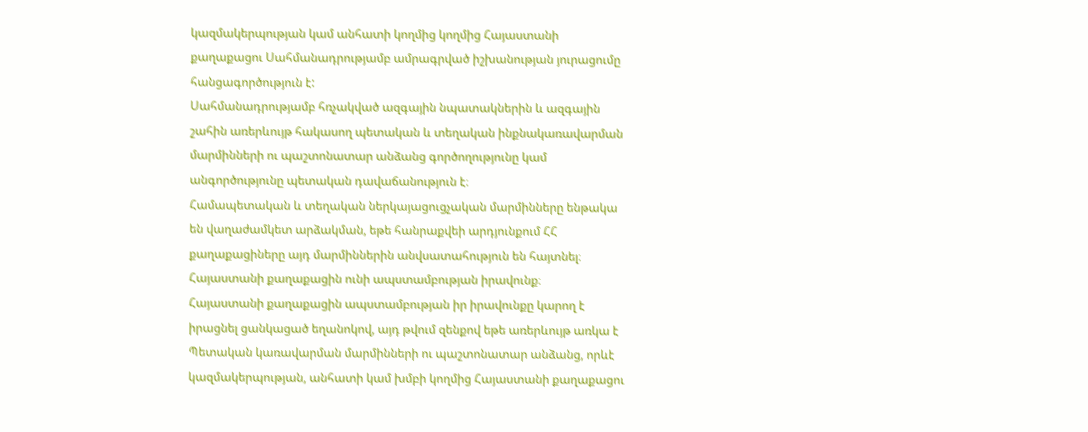կազմակերպության կամ անհատի կողմից կողմից Հայաստանի քաղաքացու Սահմանադրությամբ ամրագրված իշխանության յուրացումը հանցագործություն է:
Սահմանադրությամբ հռչակված ազգային նպատակներին և ազգային շահին առերևույթ հակասող պետական և տեղական ինքնակառավարման մարմինների ու պաշտոնատար անձանց գործողությունը կամ անգործությունը պետական դավաճանություն է։
Համապետական և տեղական ներկայացուցչական մարմինները ենթակա են վաղաժամկետ արձակման, եթե հանրաքվեի արդյունքում ՀՀ քաղաքացիները այդ մարմիններին անվսատահություն են հայտնել։
Հայաստանի քաղաքացին ունի ապստամբության իրավունք։
Հայաստանի քաղաքացին ապստամբության իր իրավունքը կարող է իրացնել ցանկացած եղանոկով, այդ թվում զենքով եթե առերևույթ առկա է Պետական կառավարման մարմինների ու պաշտոնատար անձանց, որևէ կազմակերպության, անհատի կամ խմբի կողմից Հայաստանի քաղաքացու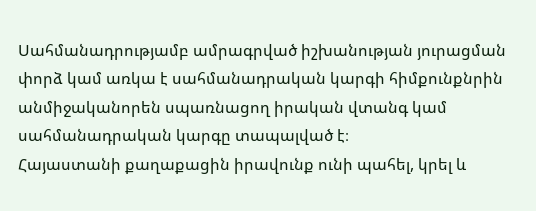Սահմանադրությամբ ամրագրված իշխանության յուրացման փորձ կամ առկա է սահմանադրական կարգի հիմքունքնրին անմիջականորեն սպառնացող իրական վտանգ կամ սահմանադրական կարգը տապալված է։
Հայաստանի քաղաքացին իրավունք ունի պահել, կրել և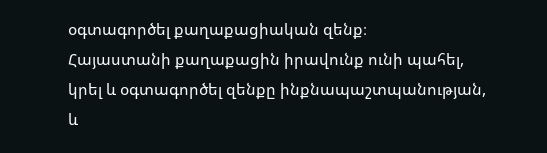օգտագործել քաղաքացիական զենք։
Հայաստանի քաղաքացին իրավունք ունի պահել, կրել և օգտագործել զենքը ինքնապաշտպանության, և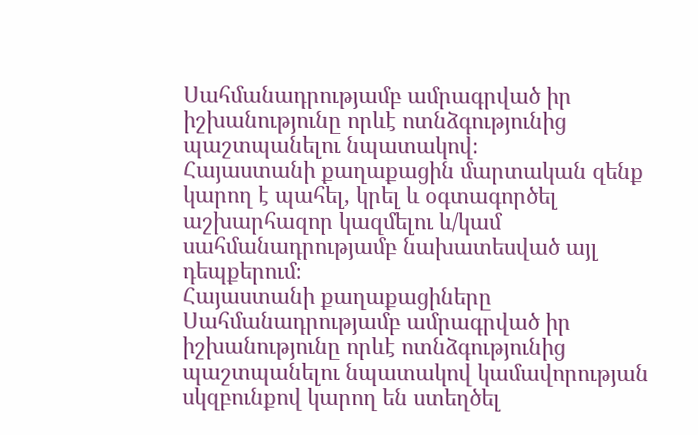Սահմանադրությամբ ամրագրված իր իշխանությունը որևէ ոտնձգությունից պաշտպանելու նպատակով։
Հայաստանի քաղաքացին մարտական զենք կարող է պահել, կրել և օգտագործել աշխարհազոր կազմելու և/կամ սահմանադրությամբ նախատեսված այլ դեպքերում։
Հայաստանի քաղաքացիները Սահմանադրությամբ ամրագրված իր իշխանությունը որևէ ոտնձգությունից պաշտպանելու նպատակով կամավորության սկզբունքով կարող են ստեղծել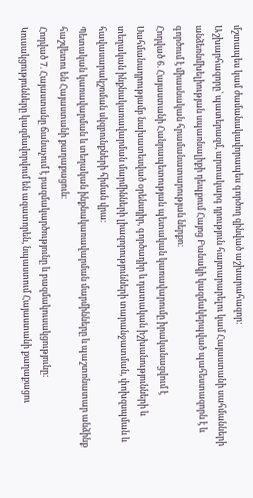մշտապես կամ ժամանակավորապես գործող զինված աշխարահազոր։
Աշխարհազորը՝ պատերազմ, արտակարգ դրություն հայտարարելու կամ Հայաստանի սահմանների անձեռնմխելիության սպառնալիքի դեպքում Հայոց Բանակի կազմակերպված պահեստազորն է և գործում է միասնական հրամանատարության ներքո։
Հոդված 6. Հայաստանի Հանրապետության պետական կառավարումը իրականացվում է Սահմանադրությամբ նախատեսված օրենսդիր, գործադիր և դատական իշխանությունների և տեղական ինքնակառավարման մարմինների լիազորությունների տարանջատման, փոխզսպման և հավասարակշռման սկզբունքների հիման վրա։
Պետական կառավարման և տեղական ինքնակառավարման մարմինները և պաշտոնատար անձինք հաշվետու են Հայաստանի քաղաքացուն։
Հոդված 7. Հայաստանը ճանաչում է բազմակարծությունը և բազմակուսակցությունը:
Կուսակցությունները կազմավորվում են ազատորեն, նպաստում Հայաստանի քաղաքացու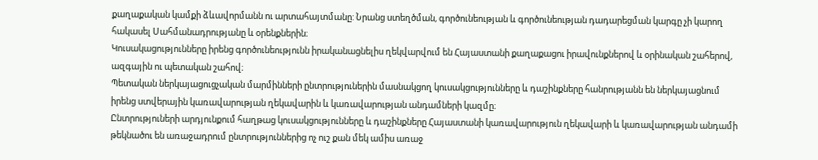քաղաքական կամքի ձևավորմանն ու արտահայտմանը: Նրանց ստեղծման, գործունեության և գործունեության դադարեցման կարգը չի կարող հակասել Սահմանադրությանը և օրենքներին։
Կուսակացությունները իրենց գործունեությունն իրականացնելիս ղեկվարվում են Հայաստանի քաղաքացու իրավունքներով և օրինական շահերով, ազգային ու պետական շահով։
Պետական ներկայացուցչական մարմինների ընտրություներին մասնակցող կուսակցությունները և դաշինքները հանրությանն են ներկայացնում իրենց ստվերային կառավարության ղեկավարին և կառավարության անդամների կազմը։
Ընտրություների արդյունքում հաղթաց կուսակցությունները և դաշինքները Հայաստանի կառավարություն ղեկավարի և կառավարության անդամի թեկնածու են առաջադրում ընտրություններից ոչ ուշ քան մեկ ամիս առաջ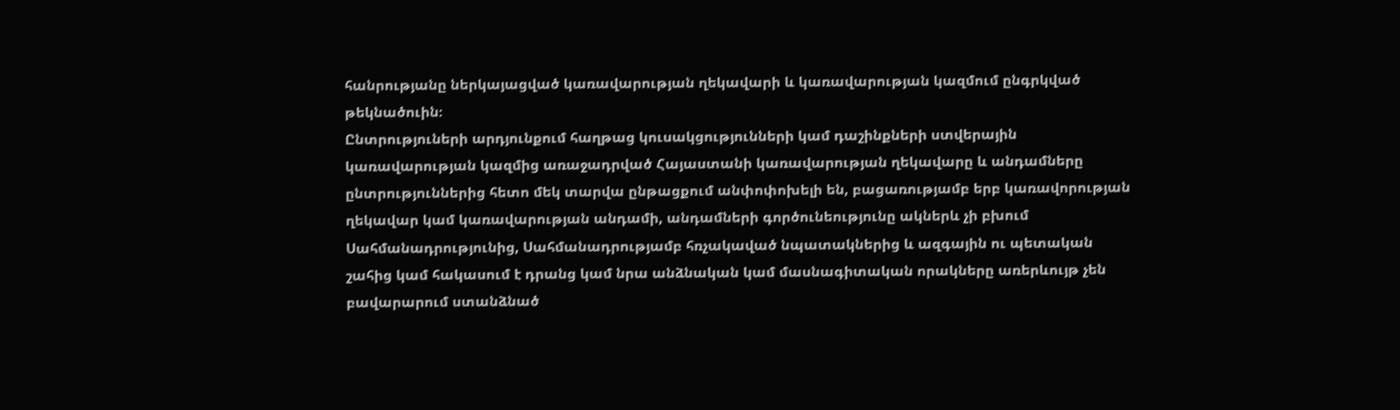հանրությանը ներկայացված կառավարության ղեկավարի և կառավարության կազմում ընգրկված թեկնածուին։
Ընտրություների արդյունքում հաղթաց կուսակցությունների կամ դաշինքների ստվերային կառավարության կազմից առաջադրված Հայաստանի կառավարության ղեկավարը և անդամները ընտրություններից հետո մեկ տարվա ընթացքում անփոփոխելի են, բացառությամբ երբ կառավորության ղեկավար կամ կառավարության անդամի, անդամների գործունեությունը ակներև չի բխում Սահմանադրությունից, Սահմանադրությամբ հռչակաված նպատակներից և ազգային ու պետական շահից կամ հակասում է դրանց կամ նրա անձնական կամ մասնագիտական որակները առերևույթ չեն բավարարում ստանձնած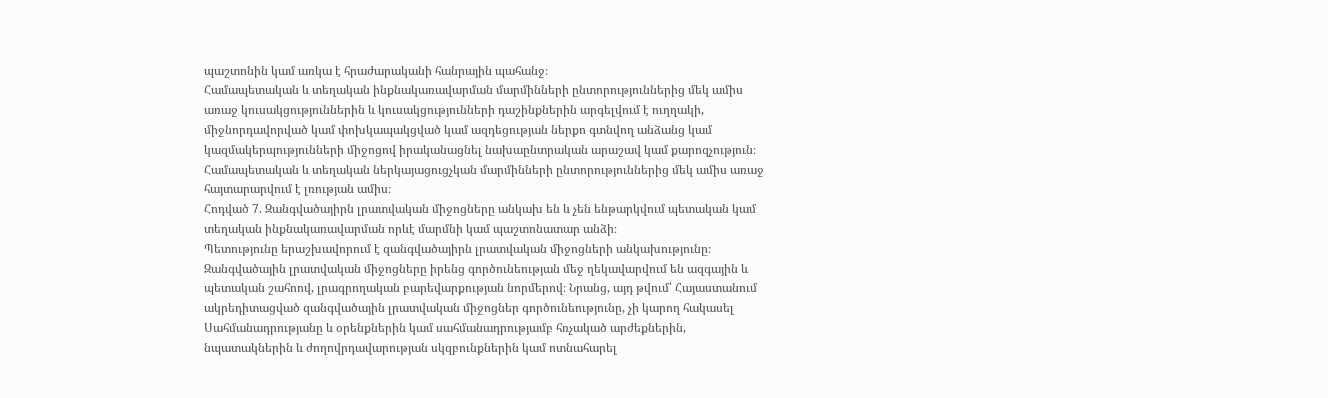պաշտոնին կամ առկա է հրաժարականի հանրային պահանջ։
Համապետական և տեղական ինքնակառավարման մարմինների ընտորություններից մեկ ամիս առաջ կուսակցություններին և կուսակցությունների դաշինքներին արգելվում է ուղղակի, միջնորդավորված կամ փոխկապակցված կամ ազդեցության ներքո գտնվող անձանց կամ կազմակերպությունների միջոցով իրականացնել նախաընտրական արաշավ կամ քարոզչություն։
Համապետական և տեղական ներկայացուցչկան մարմինների ընտորություններից մեկ ամիս առաջ հայտարարվում է լռության ամիս։
Հոդված 7. Զանգվածայիրն լրատվական միջոցները անկախ են և չեն ենթարկվում պետական կամ տեղական ինքնակառավարման որևէ մարմնի կամ պաշտոնատար անձի։
Պետությունը երաշխավորում է զանգվածայիրն լրատվական միջոցների անկախությունը։
Զանգվածային լրատվական միջոցները իրենց գործունեության մեջ ղեկավարվում են ազգային և պետական շահոով, լրագրողական բարեվարքության նորմերով։ Նրանց, այդ թվում՝ Հայաստանում ակրեդիտացված զանգվածային լրատվական միջոցներ գործունեությունը, չի կարող հակասել Սահմանադրությանը և օրենքներին կամ սահմանադրությամբ հռչակած արժեքներին, նպատակներին և ժողովրդավարության սկզբունքներին կամ ոտնահարել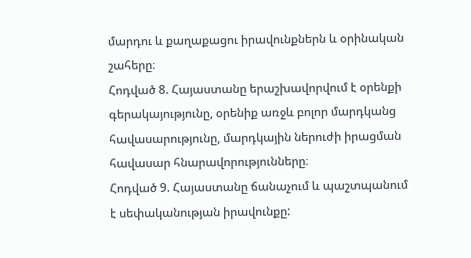մարդու և քաղաքացու իրավունքներն և օրինական շահերը։
Հոդված 8. Հայաստանը երաշխավորվում է օրենքի գերակայությունը, օրենիք առջև բոլոր մարդկանց հավասարությունը, մարդկային ներուժի իրացման հավասար հնարավորությունները։
Հոդված 9. Հայաստանը ճանաչում և պաշտպանում է սեփականության իրավունքը: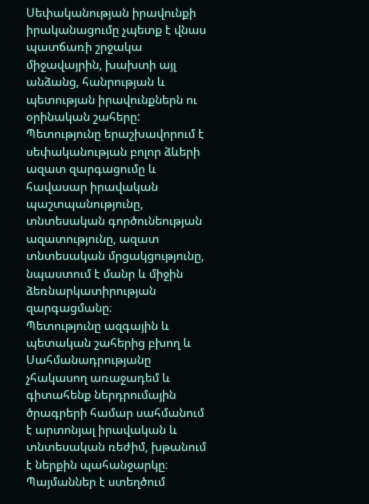Սեփականության իրավունքի իրականացումը չպետք է վնաս պատճառի շրջակա միջավայրին, խախտի այլ անձանց, հանրության և պետության իրավունքներն ու օրինական շահերը:
Պետությունը երաշխավորում է սեփականության բոլոր ձևերի ազատ զարգացումը և հավասար իրավական պաշտպանությունը, տնտեսական գործունեության ազատությունը, ազատ տնտեսական մրցակցությունը, նպաստում է մանր և միջին ձեռնարկատիրության զարգացմանը։
Պետությունը ազգային և պետական շահերից բխող և Սահմանադրությանը չհակասող առաջադեմ և գիտահենք ներդրումային ծրագրերի համար սահմանում է արտոնյալ իրավական և տնտեսական ռեժիմ, խթանում է ներքին պահանջարկը։
Պայմաններ է ստեղծում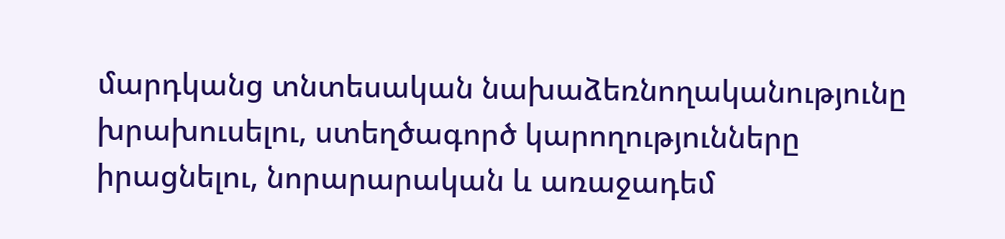մարդկանց տնտեսական նախաձեռնողականությունը խրախուսելու, ստեղծագործ կարողությունները իրացնելու, նորարարական և առաջադեմ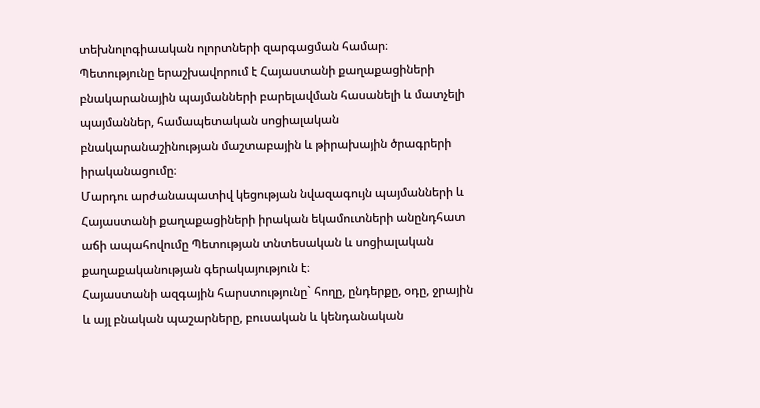տեխնոլոգիաական ոլորտների զարգացման համար։
Պետությունը երաշխավորում է Հայաստանի քաղաքացիների բնակարանային պայմանների բարելավման հասանելի և մատչելի պայմաններ, համապետական սոցիալական բնակարանաշինության մաշտաբային և թիրախային ծրագրերի իրականացումը։
Մարդու արժանապատիվ կեցության նվազագույն պայմանների և Հայաստանի քաղաքացիների իրական եկամուտների անընդհատ աճի ապահովումը Պետության տնտեսական և սոցիալական քաղաքականության գերակայություն է։
Հայաստանի ազգային հարստությունը` հողը, ընդերքը, օդը, ջրային և այլ բնական պաշարները, բուսական և կենդանական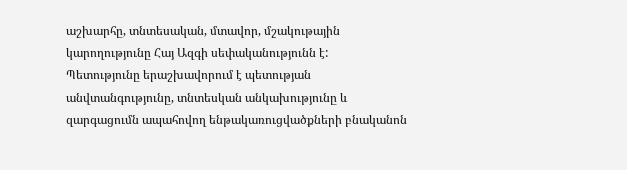աշխարհը, տնտեսական, մտավոր, մշակութային կարողությունը Հայ Ազգի սեփականությունն է:
Պետությունը երաշխավորում է պետության անվտանգությունը, տնտեսկան անկախությունը և զարգացումն ապահովող ենթակառուցվածքների բնականոն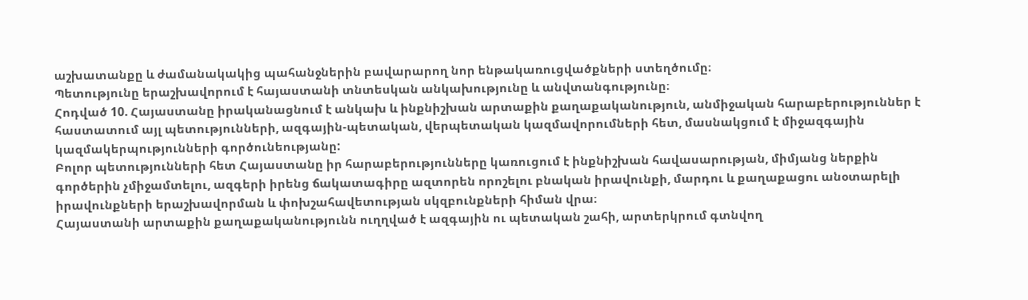աշխատանքը և ժամանակակից պահանջներին բավարարող նոր ենթակառուցվածքների ստեղծումը։
Պետությունը երաշխավորում է հայաստանի տնտեսկան անկախությունը և անվտանգությունը։
Հոդված 10. Հայաստանը իրականացնում է անկախ և ինքնիշխան արտաքին քաղաքականություն, անմիջական հարաբերություններ է հաստատում այլ պետությունների, ազգային-պետական, վերպետական կազմավորումների հետ, մասնակցում է միջազգային կազմակերպությունների գործունեությանը:
Բոլոր պետությունների հետ Հայաստանը իր հարաբերությունները կառուցում է ինքնիշխան հավասարության, միմյանց ներքին գործերին չմիջամտելու, ազգերի իրենց ճակատագիրը ազտորեն որոշելու բնական իրավունքի, մարդու և քաղաքացու անօտարելի իրավունքների երաշխավորման և փոխշահավետության սկզբունքների հիման վրա։
Հայաստանի արտաքին քաղաքականությունն ուղղված է ազգային ու պետական շահի, արտերկրում գտնվող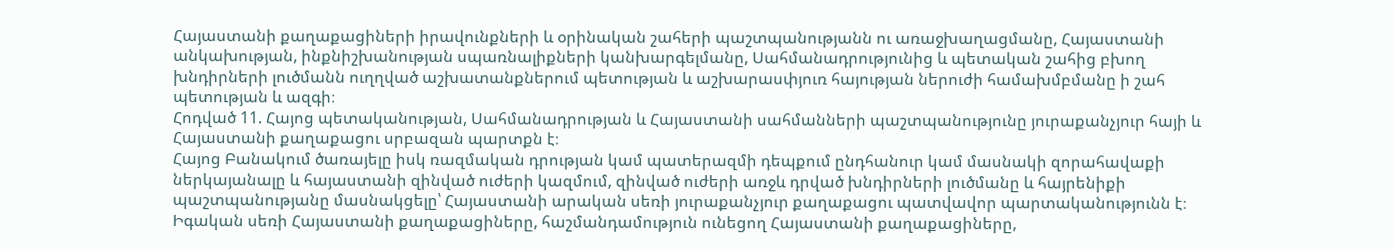Հայաստանի քաղաքացիների իրավունքների և օրինական շահերի պաշտպանությանն ու առաջխաղացմանը, Հայաստանի անկախության, ինքնիշխանության սպառնալիքների կանխարգելմանը, Սահմանադրությունից և պետական շահից բխող խնդիրների լուծմանն ուղղված աշխատանքներում պետության և աշխարասփյուռ հայության ներուժի համախմբմանը ի շահ պետության և ազգի։
Հոդված 11. Հայոց պետականության, Սահմանադրության և Հայաստանի սահմանների պաշտպանությունը յուրաքանչյուր հայի և Հայաստանի քաղաքացու սրբազան պարտքն է։
Հայոց Բանակում ծառայելը իսկ ռազմական դրության կամ պատերազմի դեպքում ընդհանուր կամ մասնակի զորահավաքի ներկայանալը և հայաստանի զինված ուժերի կազմում, զինված ուժերի առջև դրված խնդիրների լուծմանը և հայրենիքի պաշտպանությանը մասնակցելը՝ Հայաստանի արական սեռի յուրաքանչյուր քաղաքացու պատվավոր պարտականությունն է։
Իգական սեռի Հայաստանի քաղաքացիները, հաշմանդամություն ունեցող Հայաստանի քաղաքացիները,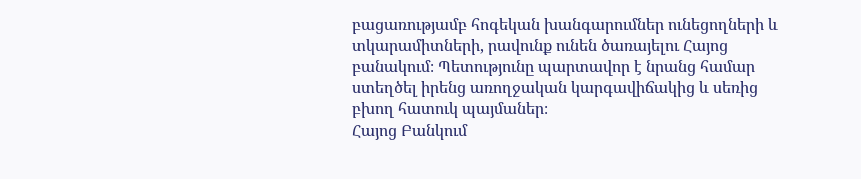բացառությամբ հոգեկան խանգարումներ ունեցողների և տկարամիտների, րավունք ունեն ծառայելու Հայոց բանակում։ Պետությունը պարտավոր է նրանց համար ստեղծել իրենց առողջական կարգավիճակից և սեռից բխող հատուկ պայմաներ։
Հայոց Բանկում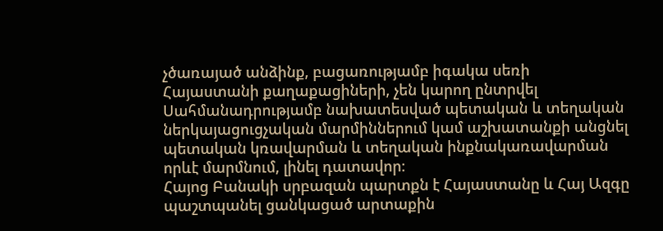չծառայած անձինք, բացառությամբ իգակա սեռի Հայաստանի քաղաքացիների, չեն կարող ընտրվել Սահմանադրությամբ նախատեսված պետական և տեղական ներկայացուցչական մարմիններում կամ աշխատանքի անցնել պետական կռավարման և տեղական ինքնակառավարման որևէ մարմնում, լինել դատավոր։
Հայոց Բանակի սրբազան պարտքն է Հայաստանը և Հայ Ազգը պաշտպանել ցանկացած արտաքին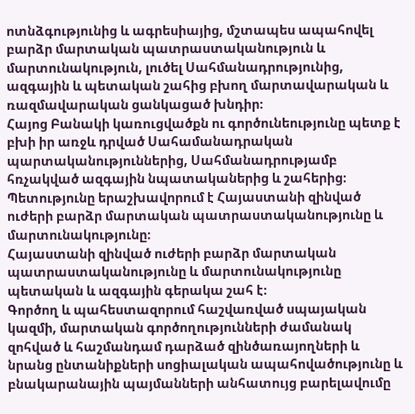ոտնձգությունից և ագրեսիայից, մշտապես ապահովել բարձր մարտական պատրաստականություն և մարտունակություն, լուծել Սահմանադրությունից, ազգային և պետական շահից բխող մարտավարական և ռազմավարական ցանկացած խնդիր։
Հայոց Բանակի կառուցվածքն ու գործունեությունը պետք է բխի իր առջև դրված Սահամանադրական պարտականություններից, Սահմանադրությամբ հռչակված ազգային նպատականերից և շահերից։
Պետությունը երաշխավորում է Հայաստանի զինված ուժերի բարձր մարտական պատրաստականությունը և մարտունակությունը։
Հայաստանի զինված ուժերի բարձր մարտական պատրաստականությունը և մարտունակությունը պետական և ազգային գերակա շահ է։
Գործող և պահեստազորում հաշվառված սպայական կազմի, մարտական գործողությունների ժամանակ զոհված և հաշմանդամ դարձած զինծառայողների և նրանց ընտանիքների սոցիալական ապահովածությունը և բնակարանային պայմանների անհատույց բարելավումը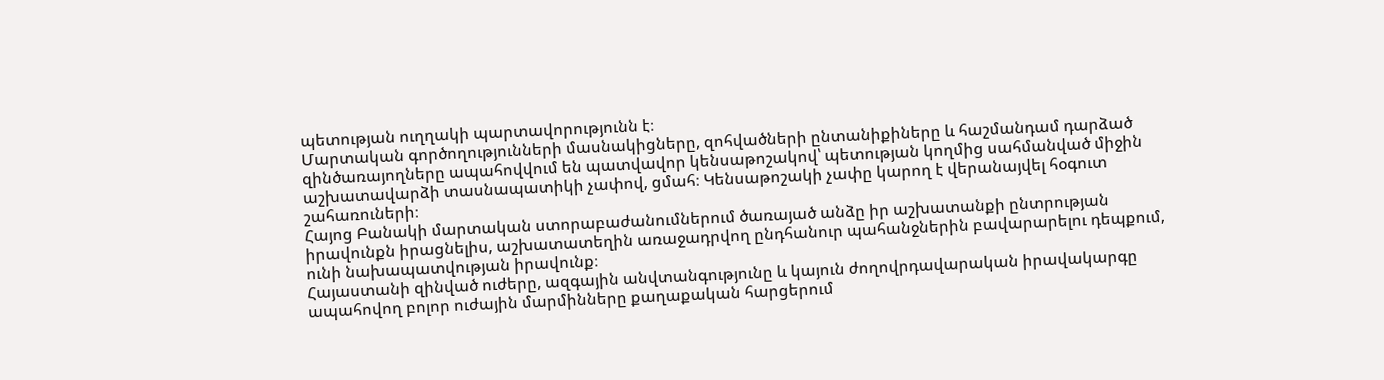պետության ուղղակի պարտավորությունն է։
Մարտական գործողությունների մասնակիցները, զոհվածների ընտանիքիները և հաշմանդամ դարձած զինծառայողները ապահովվում են պատվավոր կենսաթոշակով՝ պետության կողմից սահմանված միջին աշխատավարձի տասնապատիկի չափով, ցմահ։ Կենսաթոշակի չափը կարող է վերանայվել հօգուտ շահառուների։
Հայոց Բանակի մարտական ստորաբաժանումներում ծառայած անձը իր աշխատանքի ընտրության իրավունքն իրացնելիս, աշխատատեղին առաջադրվող ընդհանուր պահանջներին բավարարելու դեպքում, ունի նախապատվության իրավունք։
Հայաստանի զինված ուժերը, ազգային անվտանգությունը և կայուն ժողովրդավարական իրավակարգը ապահովող բոլոր ուժային մարմինները քաղաքական հարցերում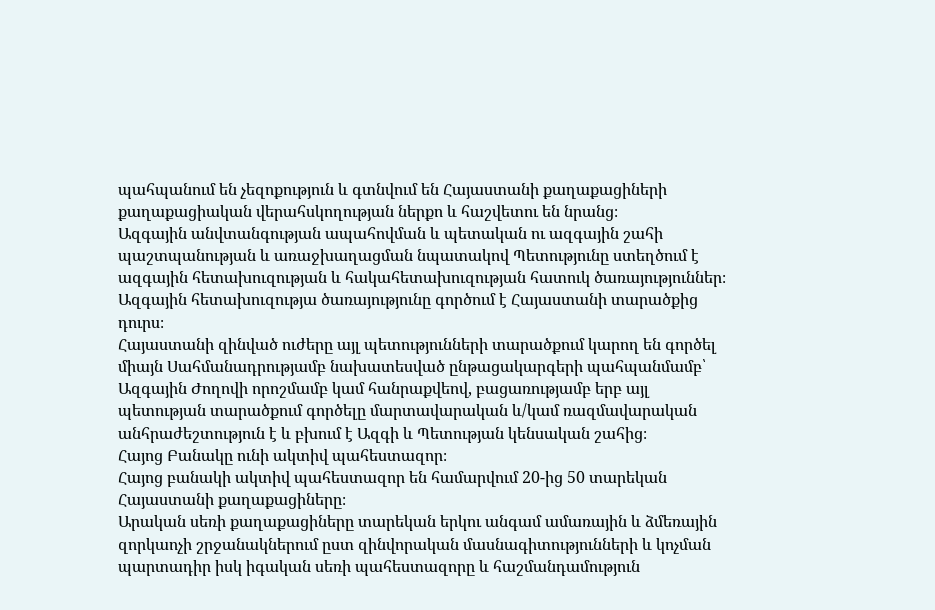պահպանում են չեզոքություն և գտնվում են Հայաստանի քաղաքացիների քաղաքացիական վերահսկողության ներքո և հաշվետու են նրանց։
Ազգային անվտանգության ապահովման և պետական ու ազգային շահի պաշտպանության և առաջխաղացման նպատակով Պետությունը ստեղծում է ազգային հետախուզության և հակահետախուզության հատուկ ծառայություններ։
Ազգային հետախուզությա ծառայությունը գործում է Հայաստանի տարածքից դուրս։
Հայաստանի զինված ուժերը այլ պետությունների տարածքում կարող են գործել միայն Սահմանադրությամբ նախատեսված ընթացակարգերի պահպանմամբ՝ Ազգային Ժողովի որոշմամբ կամ հանրաքվեով, բացառությամբ երբ այլ պետության տարածքում գործելը մարտավարական և/կամ ռազմավարական անհրաժեշտություն է և բխում է Ազգի և Պետության կենսական շահից։
Հայոց Բանակը ունի ակտիվ պահեստազոր։
Հայոց բանակի ակտիվ պահեստազոր են համարվում 20-ից 50 տարեկան Հայաստանի քաղաքացիները։
Արական սեռի քաղաքացիները տարեկան երկու անգամ ամառային և ձմեռային զորկաոչի շրջանակներում ըստ զինվորական մասնագիտությունների և կոչման պարտադիր իսկ իգական սեռի պահեստազորը և հաշմանդամություն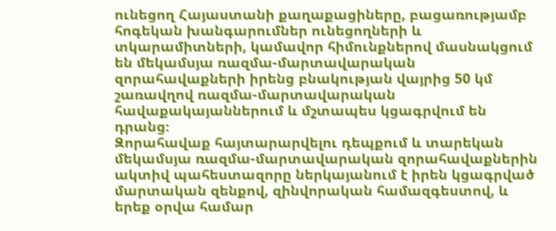ունեցող Հայաստանի քաղաքացիները, բացառությամբ հոգեկան խանգարումներ ունեցողների և տկարամիտների, կամավոր հիմունքներով մասնակցում են մեկամսյա ռազմա-մարտավարական զորահավաքների իրենց բնակության վայրից 50 կմ շառավղով ռազմա-մարտավարական հավաքակայաններում և մշտապես կցագրվում են դրանց։
Զորահավաք հայտարարվելու դեպքում և տարեկան մեկամսյա ռազմա-մարտավարական զորահավաքներին ակտիվ պահեստազորը ներկայանում է իրեն կցագրված մարտական զենքով, զինվորական համազգեստով, և երեք օրվա համար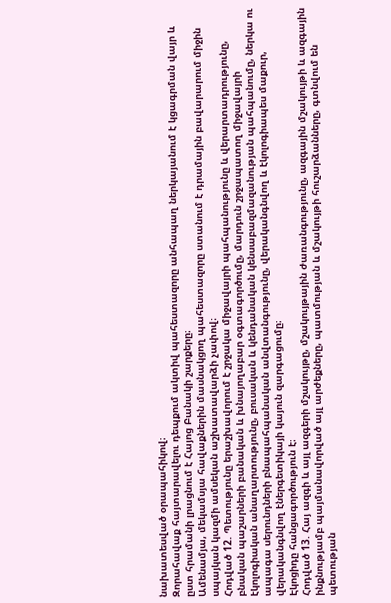նախատեսված օրապահիկով։
Զորահավաք հայտարավելու դեպքում ակտիվ պահեստազորը անհապաղ ներկայանում է կցագրման վայր և ըստ հրամանի լրացնում է Հայոց Բանակի շարքերը։
Ամենամյա, մեկամսյա հավաքներին մասնակցող պահեստազորը ստանում է դրամային բավարարում միջին սպայկան կազմի ամսեկան աշխատավարձի չափով։
Հոդված 12. Պետությունը երաշխավորում է շրջակա միջավայրի պահպանությունը և վերարտադրությունը, բնական պաշարների բանական և խնայողաբար օգտագործումը, մարդուն շրջապատող միջավայրի էկոլոգիական անաղարտությունը, բուսական և կենդանական կենսաբազմազանության պահպանումը, ներկա ու ապագա սերունդների բնապահպանական անվտանգությունը, վերականգնվող և էկոլոգիապես մաքուր, վերականգնվող էներգետիկայի կայուն զարգացումը։
Էկոցիդը հանցագործություն է։
Հոդված 13. Հայ ազգի և այլ ազգերի մշակույթը, մշակույթային ժառանգությունը, ազգային մշակույթի և ազգային ինքնությամբ պայմանավորված այլ արժեքները, պատմության և մշակույթի հուշարձանները, գտնվում են պետության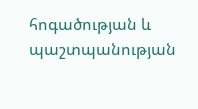հոգածության և պաշտպանության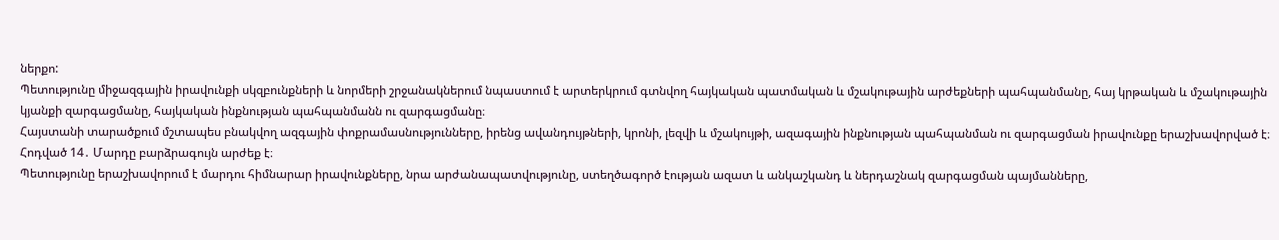ներքո:
Պետությունը միջազգային իրավունքի սկզբունքների և նորմերի շրջանակներում նպաստում է արտերկրում գտնվող հայկական պատմական և մշակութային արժեքների պահպանմանը, հայ կրթական և մշակութային կյանքի զարգացմանը, հայկական ինքնության պահպանմանն ու զարգացմանը։
Հայստանի տարածքում մշտապես բնակվող ազգային փոքրամասնությունները, իրենց ավանդույթների, կրոնի, լեզվի և մշակույթի, ազագային ինքնության պահպանման ու զարգացման իրավունքը երաշխավորված է։
Հոդված 14․ Մարդը բարձրագույն արժեք է։
Պետությունը երաշխավորում է մարդու հիմնարար իրավունքները, նրա արժանապատվությունը, ստեղծագործ էության ազատ և անկաշկանդ և ներդաշնակ զարգացման պայմանները,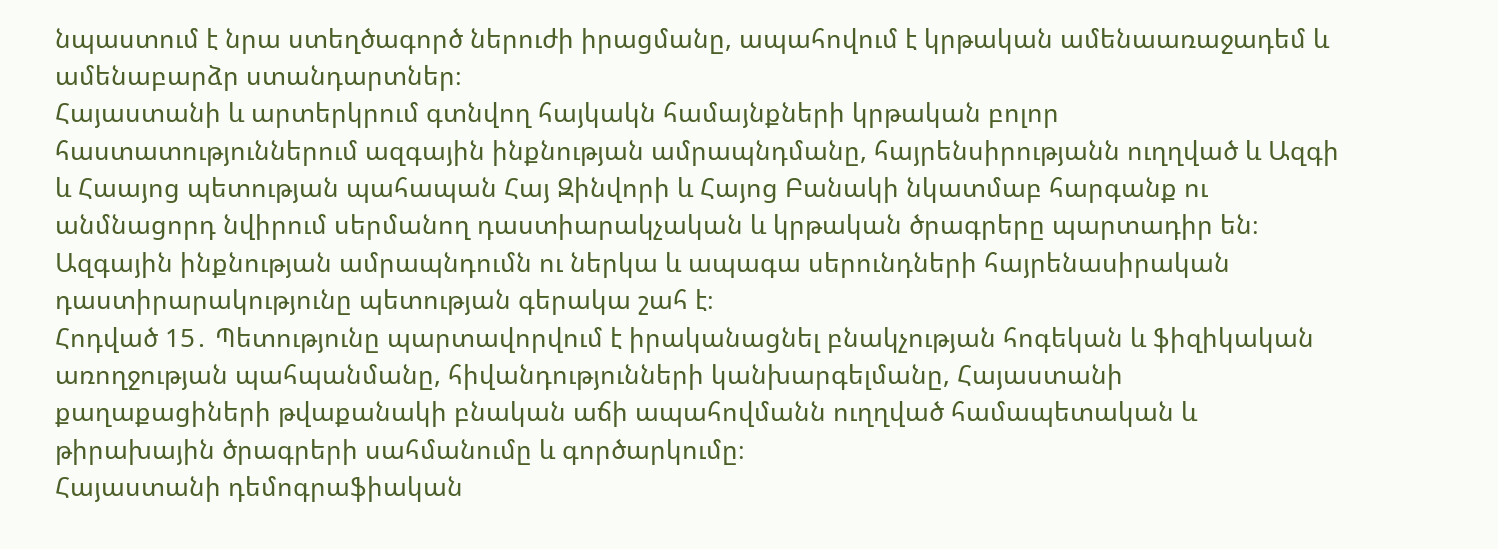նպաստում է նրա ստեղծագործ ներուժի իրացմանը, ապահովում է կրթական ամենաառաջադեմ և ամենաբարձր ստանդարտներ։
Հայաստանի և արտերկրում գտնվող հայկակն համայնքների կրթական բոլոր հաստատություններում ազգային ինքնության ամրապնդմանը, հայրենսիրությանն ուղղված և Ազգի և Հաայոց պետության պահապան Հայ Զինվորի և Հայոց Բանակի նկատմաբ հարգանք ու անմնացորդ նվիրում սերմանող դաստիարակչական և կրթական ծրագրերը պարտադիր են։
Ազգային ինքնության ամրապնդումն ու ներկա և ապագա սերունդների հայրենասիրական դաստիրարակությունը պետության գերակա շահ է։
Հոդված 15․ Պետությունը պարտավորվում է իրականացնել բնակչության հոգեկան և ֆիզիկական առողջության պահպանմանը, հիվանդությունների կանխարգելմանը, Հայաստանի քաղաքացիների թվաքանակի բնական աճի ապահովմանն ուղղված համապետական և թիրախային ծրագրերի սահմանումը և գործարկումը։
Հայաստանի դեմոգրաֆիական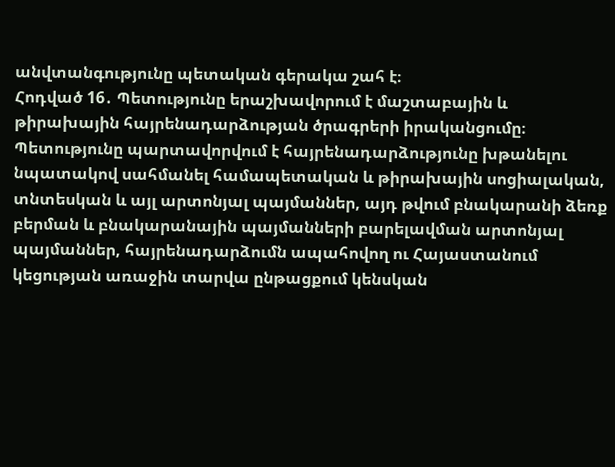անվտանգությունը պետական գերակա շահ է։
Հոդված 16․ Պետությունը երաշխավորում է մաշտաբային և թիրախային հայրենադարձության ծրագրերի իրականցումը։
Պետությունը պարտավորվում է հայրենադարձությունը խթանելու նպատակով սահմանել համապետական և թիրախային սոցիալական, տնտեսկան և այլ արտոնյալ պայմաններ, այդ թվում բնակարանի ձեռք բերման և բնակարանային պայմանների բարելավման արտոնյալ պայմաններ, հայրենադարձումն ապահովող ու Հայաստանում կեցության առաջին տարվա ընթացքում կենսկան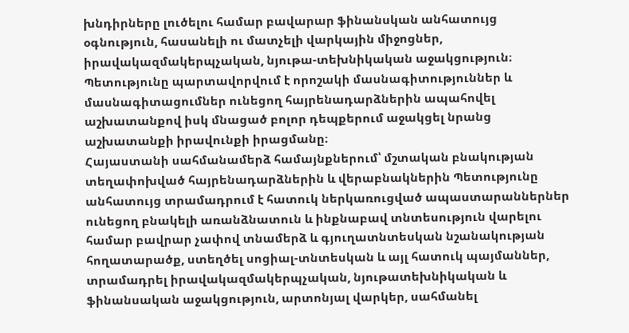խնդիրները լուծելու համար բավարար ֆինանսկան անհատույց օգնություն, հասանելի ու մատչելի վարկային միջոցներ, իրավակազմակերպչական, նյութա-տեխնիկական աջակցություն։
Պետությունը պարտավորվում է որոշակի մասնագիտություններ և մասնագիտացումներ ունեցող հայրենադարձներին ապահովել աշխատանքով իսկ մնացած բոլոր դեպքերում աջակցել նրանց աշխատանքի իրավունքի իրացմանը։
Հայաստանի սահմանամերձ համայնքներում՝ մշտական բնակության տեղափոխված հայրենադարձներին և վերաբնակներին Պետությունը անհատույց տրամադրում է հատուկ ներկառուցված ապաստարաններներ ունեցող բնակելի առանձնատուն և ինքնաբավ տնտեսություն վարելու համար բավրար չափով տնամերձ և գյուղատնտեսկան նշանակության հողատարածք, ստեղծել սոցիալ-տնտեսկան և այլ հատուկ պայմաններ, տրամադրել իրավակազմակերպչական, նյութատեխնիկական և ֆինանսական աջակցություն, արտոնյալ վարկեր, սահմանել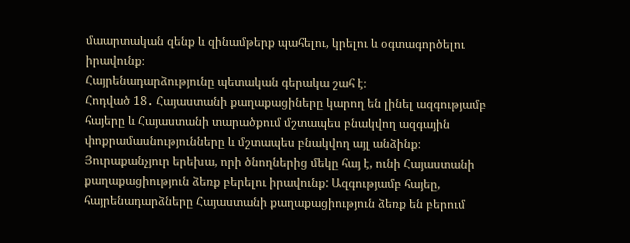մաարտական զենք և զինամթերք պահելու, կրելու և օգտագործելու իրավունք։
Հայրենադարձությունը պետական գերակա շահ է։
Հոդված 18․ Հայաստանի քաղաքացիները կարող են լինել ազգությամբ հայերը և Հայաստանի տարածքում մշտապես բնակվող ազգային փոքրամասնությունները և մշտապես բնակվող այլ անձինք։ Յուրաքանչյուր երեխա, որի ծնողներից մեկը հայ է, ունի Հայաստանի քաղաքացիություն ձեռք բերելու իրավունք: Ազգությամբ հայեը, հայրենադարձները Հայաստանի քաղաքացիություն ձեռք են բերում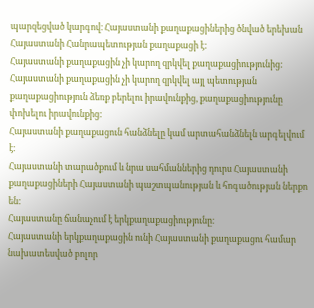պարզեցված կարգով։ Հայաստանի քաղաքացիներից ծնված երեխան Հայաստանի Հանրապետության քաղաքացի է:
Հայաստանի քաղաքացին չի կարող զրկվել քաղաքացիությունից:
Հայաստանի քաղաքացին չի կարող զրկվել այլ պետության քաղաքացիություն ձեռք բերելու իրավունքից, քաղաքացիությունը փոխելու իրավունքից:
Հայաստանի քաղաքացուն հանձնելը կամ արտահանձնելն արգելվում է։
Հայաստանի տարածքում և նրա սահմաններից դուրս Հայաստանի քաղաքացիների Հայաստանի պաշտպանության և հոգածության ներքո են:
Հայաստանը ճանաչում է երկքաղաքացիությունը։
Հայաստանի երկքաղաքացին ունի Հայաստանի քաղաքացու համար նախատեսված բոլոր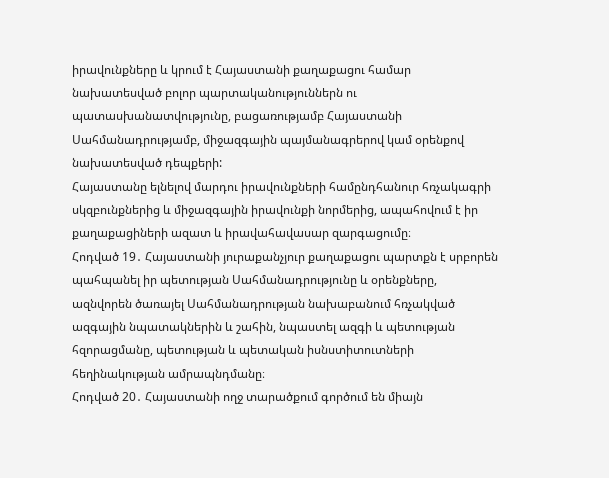իրավունքները և կրում է Հայաստանի քաղաքացու համար նախատեսված բոլոր պարտականություններն ու պատասխանատվությունը, բացառությամբ Հայաստանի Սահմանադրությամբ, միջազգային պայմանագրերով կամ օրենքով նախատեսված դեպքերի:
Հայաստանը ելնելով մարդու իրավունքների համընդհանուր հռչակագրի սկզբունքներից և միջազգային իրավունքի նորմերից, ապահովում է իր քաղաքացիների ազատ և իրավահավասար զարգացումը։
Հոդված 19․ Հայաստանի յուրաքանչյուր քաղաքացու պարտքն է սրբորեն պահպանել իր պետության Սահմանադրությունը և օրենքները, ազնվորեն ծառայել Սահմանադրության նախաբանում հռչակված ազգային նպատակներին և շահին, նպաստել ազգի և պետության հզորացմանը, պետության և պետական իսնստիտուտների հեղինակության ամրապնդմանը։
Հոդված 20․ Հայաստանի ողջ տարածքում գործում են միայն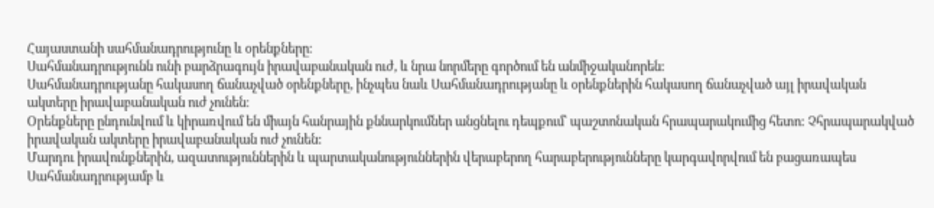Հայաստանի սահմանադրությունը և օրենքները։
Սահմանադրությունն ունի բարձրագույն իրավաբանական ուժ, և նրա նորմերը գործում են անմիջականորեն:
Սահմանադրությանը հակասող ճանաչված օրենքները, ինչպես նաև Սահմանադրությանը և օրենքներին հակասող ճանաչված այլ իրավական ակտերը իրավաբանական ուժ չունեն։
Օրենքները ընդունվում և կիրառվում են միայն հանրային քննարկումներ անցնելու դեպքում՝ պաշտոնական հրապարակումից հետո: Չհրապարակված իրավական ակտերը իրավաբանական ուժ չունեն:
Մարդու իրավունքներին, ազատություններին և պարտականություններին վերաբերող հարաբերությունները կարգավորվում են բացառապես Սահմանադրությամբ և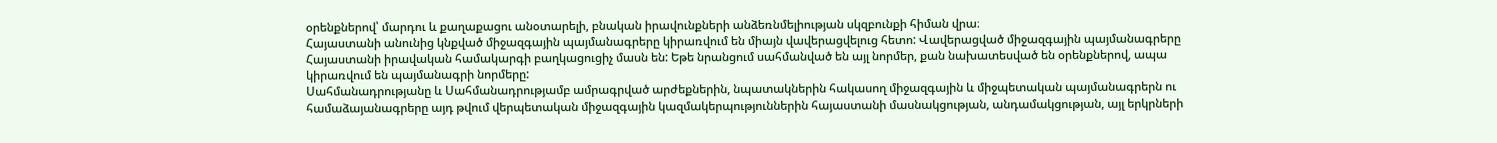օրենքներով՝ մարդու և քաղաքացու անօտարելի, բնական իրավունքների անձեռնմելիության սկզբունքի հիման վրա։
Հայաստանի անունից կնքված միջազգային պայմանագրերը կիրառվում են միայն վավերացվելուց հետո: Վավերացված միջազգային պայմանագրերը Հայաստանի իրավական համակարգի բաղկացուցիչ մասն են: Եթե նրանցում սահմանված են այլ նորմեր, քան նախատեսված են օրենքներով, ապա կիրառվում են պայմանագրի նորմերը:
Սահմանադրությանը և Սահմանադրությամբ ամրագրված արժեքներին, նպատակներին հակասող միջազգային և միջպետական պայմանագրերն ու համաձայանագրերը այդ թվում վերպետական միջազգային կազմակերպություններին հայաստանի մասնակցության, անդամակցության, այլ երկրների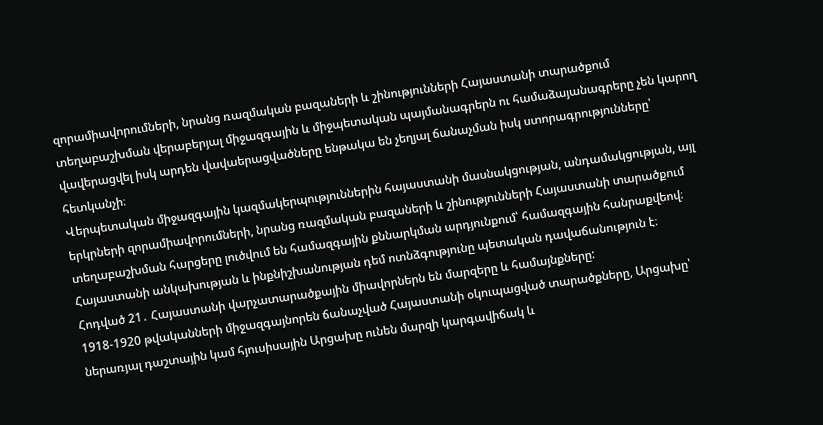զորամիավորումների, նրանց ռազմական բազաների և շինությունների Հայաստանի տարածքում տեղաբաշխման վերաբերյալ միջազգային և միջպետական պայմանագրերն ու համաձայանագրերը չեն կարող վավերացվել իսկ արդեն վավաերացվածները ենթակա են չեղյալ ճանաչման իսկ ստորագրությունները՝ հետկանչի։
Վերպետական միջազգային կազմակերպություններին հայաստանի մասնակցության, անդամակցության, այլ երկրների զորամիավորումների, նրանց ռազմական բազաների և շինությունների Հայաստանի տարածքում տեղաբաշխման հարցերը լուծվում են համազգային քննարկման արդյունքում՝ համազգային հանրաքվեով։
Հայաստանի անկախության և ինքնիշխանության դեմ ոտնձգությունը պետական դավաճանություն է։
Հոդված 21․ Հայաստանի վարչատարածքային միավորներն են մարզերը և համայնքները:
1918-1920 թվականների միջազգայնորեն ճանաչված Հայաստանի օկուպացված տարածքները, Արցախը՝ ներառյալ դաշտային կամ հյուսիսային Արցախը ունեն մարզի կարգավիճակ և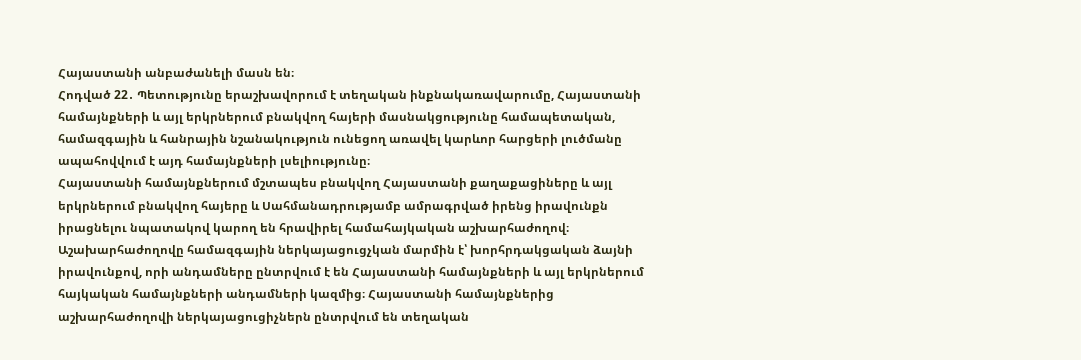Հայաստանի անբաժանելի մասն են։
Հոդված 22․ Պետությունը երաշխավորում է տեղական ինքնակառավարումը, Հայաստանի համայնքների և այլ երկրներում բնակվող հայերի մասնակցությունը համապետական, համազգային և հանրային նշանակություն ունեցող առավել կարևոր հարցերի լուծմանը ապահովվում է այդ համայնքների լսելիությունը։
Հայաստանի համայնքներում մշտապես բնակվող Հայաստանի քաղաքացիները և այլ երկրներում բնակվող հայերը և Սահմանադրությամբ ամրագրված իրենց իրավունքն իրացնելու նպատակով կարող են հրավիրել համահայկական աշխարհաժողով։
Աշախարհաժողովը համազգային ներկայացուցչկան մարմին է՝ խորհրդակցական ձայնի իրավունքով, որի անդամները ընտրվում է են Հայաստանի համայնքների և այլ երկրներում հայկական համայնքների անդամների կազմից։ Հայաստանի համայնքներից աշխարհաժողովի ներկայացուցիչներն ընտրվում են տեղական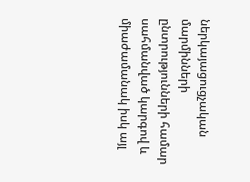ներկայացուցչական մարմինների ընտրությունների համար սահմանված կարգով և միաժամանակ իսկ այլ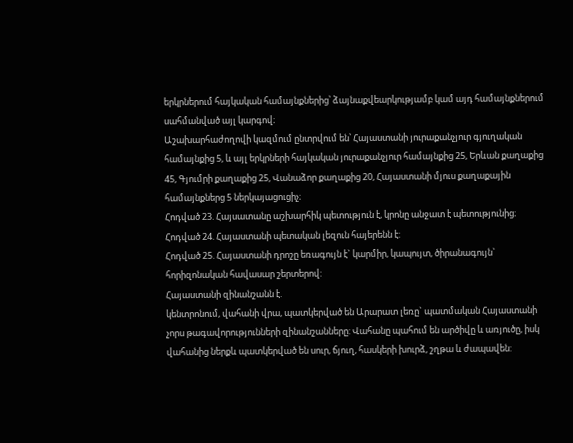երկրներում հայկական համայնքներից՝ ձայնաքվեարկությամբ կամ այդ համայնքներում սահմանված այլ կարգով։
Աշախարհաժողովի կազմում ընտրվում են՝ Հայաստանի յուրաքանչյուր գյուղական համայնքից 5, և այլ երկրների հայկական յուրաքանչյուր համայնքից 25, Երևան քաղաքից 45, Գյումրի քաղաքից 25, Վանաձոր քաղաքից 20, Հայաստանի մյուս քաղաքային համայնքներց 5 ներկայացուցիչ։
Հոդված 23. Հայսատանը աշխարհիկ պետություն է, կրոնը անջատ է պետությունից։
Հոդված 24. Հայաստանի պետական լեզուն հայերենն է:
Հոդված 25. Հայաստանի դրոշը եռագույն է` կարմիր, կապույտ, ծիրանագույն` հորիզոնական հավասար շերտերով:
Հայաստանի զինանշանն է.
կենտրոնում, վահանի վրա, պատկերված են Արարատ լեռը` պատմական Հայաստանի չորս թագավորությունների զինանշանները: Վահանը պահում են արծիվը և առյուծը, իսկ վահանից ներքև պատկերված են սուր, ճյուղ, հասկերի խուրձ, շղթա և ժապավեն: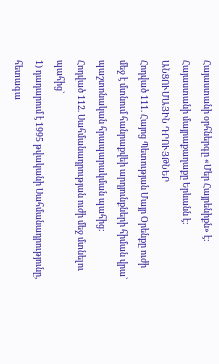Հայաստանի օրհներգը «Մեր Հայրենիքն» է:
Հայաստանի մայրաքաղաքը Երևանն է:
ԱՆՑՈՒՄԱՅԻՆ ԴՐՈՒՅԹՆԵՐ
Հոդված 111. Հայոց Պետության Մայր Օրենքը ուժի մեջ է մտնում հանրաքվեի արդյունքների հիման վրա` պաշտոնական հրապարակման պահից:
Հոդված 112. Սահմանադրության ուժի մեջ մտնելու պահից`
1) դադարում է 1995 թվականի Սահմանադրությունը, հետագա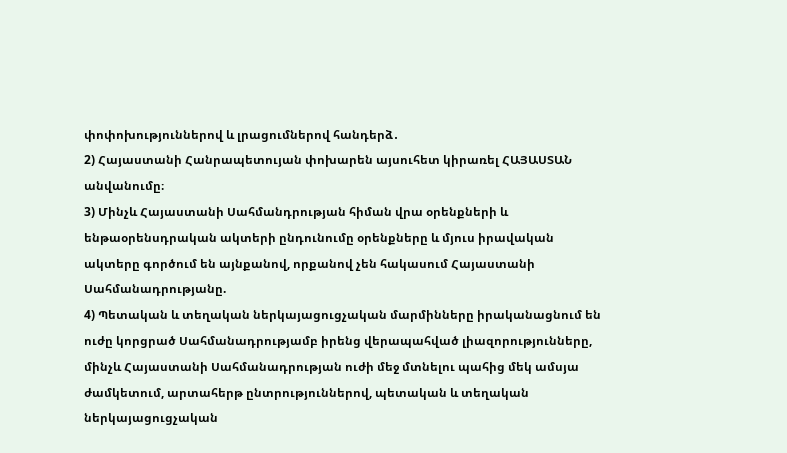փոփոխություններով և լրացումներով հանդերձ․
2) Հայաստանի Հանրապետույան փոխարեն այսուհետ կիրառել ՀԱՅԱՍՏԱՆ անվանումը։
3) Մինչև Հայաստանի Սահմանդրության հիման վրա օրենքների և ենթաօրենսդրական ակտերի ընդունումը օրենքները և մյուս իրավական ակտերը գործում են այնքանով, որքանով չեն հակասում Հայաստանի Սահմանադրությանը.
4) Պետական և տեղական ներկայացուցչական մարմինները իրականացնում են ուժը կորցրած Սահմանադրությամբ իրենց վերապահված լիազորությունները, մինչև Հայաստանի Սահմանադրության ուժի մեջ մտնելու պահից մեկ ամսյա ժամկետում, արտահերթ ընտրություններով, պետական և տեղական ներկայացուցչական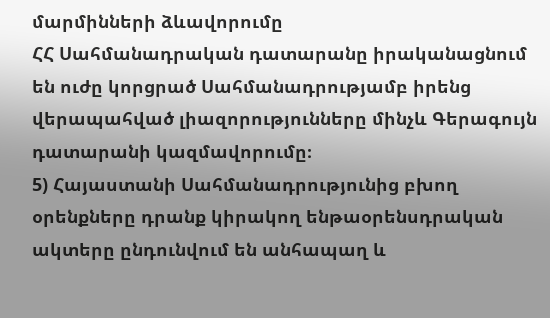մարմինների ձևավորումը
ՀՀ Սահմանադրական դատարանը իրականացնում են ուժը կորցրած Սահմանադրությամբ իրենց վերապահված լիազորությունները մինչև Գերագույն դատարանի կազմավորումը։
5) Հայաստանի Սահմանադրությունից բխող օրենքները դրանք կիրակող ենթաօրենսդրական ակտերը ընդունվում են անհապաղ և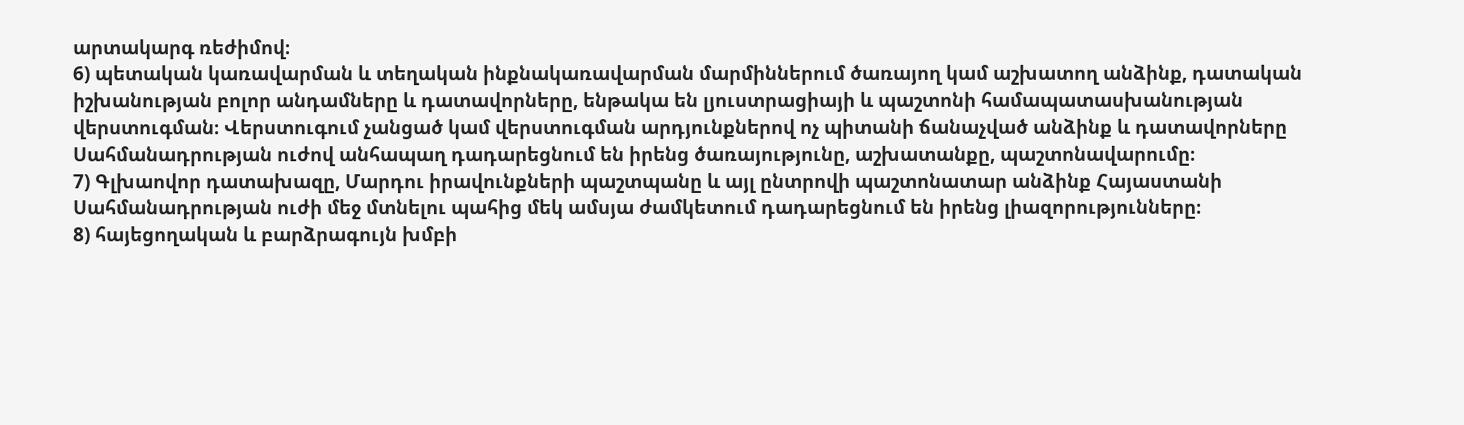արտակարգ ռեժիմով։
6) պետական կառավարման և տեղական ինքնակառավարման մարմիններում ծառայող կամ աշխատող անձինք, դատական իշխանության բոլոր անդամները և դատավորները, ենթակա են լյուստրացիայի և պաշտոնի համապատասխանության վերստուգման։ Վերստուգում չանցած կամ վերստուգման արդյունքներով ոչ պիտանի ճանաչված անձինք և դատավորները Սահմանադրության ուժով անհապաղ դադարեցնում են իրենց ծառայությունը, աշխատանքը, պաշտոնավարումը։
7) Գլխաովոր դատախազը, Մարդու իրավունքների պաշտպանը և այլ ընտրովի պաշտոնատար անձինք Հայաստանի Սահմանադրության ուժի մեջ մտնելու պահից մեկ ամսյա ժամկետում դադարեցնում են իրենց լիազորությունները։
8) հայեցողական և բարձրագույն խմբի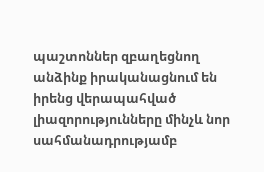պաշտոններ զբաղեցնող անձինք իրականացնում են իրենց վերապահված լիազորությունները մինչև նոր սահմանադրությամբ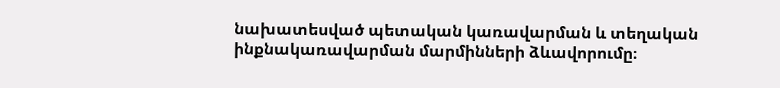նախատեսված պետական կառավարման և տեղական ինքնակառավարման մարմինների ձևավորումը։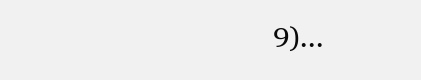9)․․․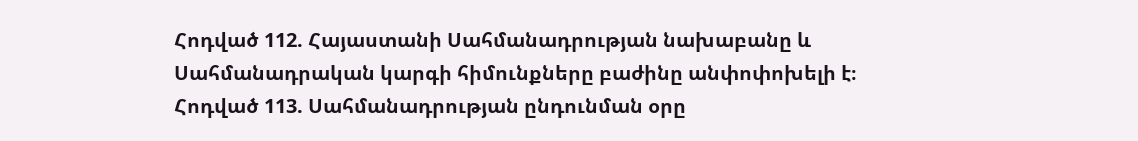Հոդված 112. Հայաստանի Սահմանադրության նախաբանը և Սահմանադրական կարգի հիմունքները բաժինը անփոփոխելի է։
Հոդված 113. Սահմանադրության ընդունման օրը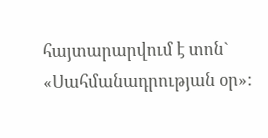հայտարարվում է տոն` «Սահմանադրության օր»: